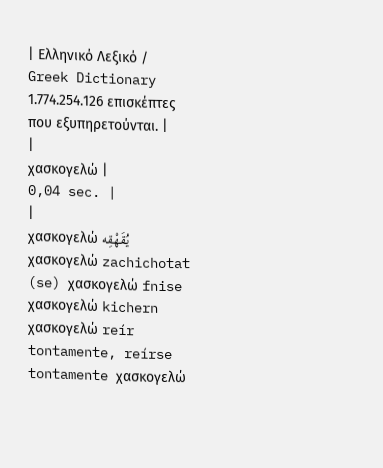| Ελληνικό Λεξικό / Greek Dictionary 1.774.254.126 επισκέπτες που εξυπηρετούνται. |
|
χασκογελώ |
0,04 sec. |
|
χασκογελώ يُقَهْقِه χασκογελώ zachichotat (se) χασκογελώ fnise χασκογελώ kichern χασκογελώ reír tontamente, reírse tontamente χασκογελώ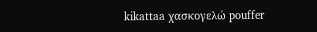kikattaa χασκογελώ pouffer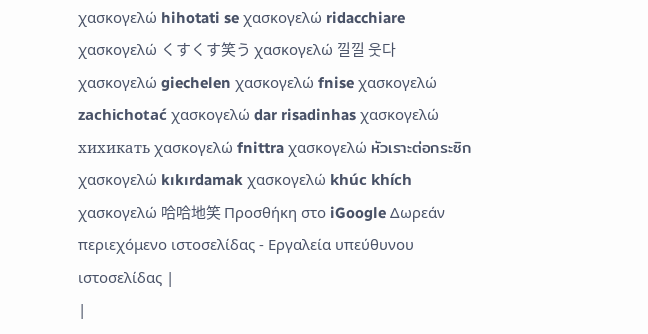χασκογελώ hihotati se χασκογελώ ridacchiare χασκογελώ くすくす笑う χασκογελώ 낄낄 웃다 χασκογελώ giechelen χασκογελώ fnise χασκογελώ zachichotać χασκογελώ dar risadinhas χασκογελώ хихикать χασκογελώ fnittra χασκογελώ หัวเราะต่อกระซิก χασκογελώ kıkırdamak χασκογελώ khúc khích χασκογελώ 哈哈地笑 Προσθήκη στο iGoogle Δωρεάν περιεχόμενο ιστοσελίδας - Εργαλεία υπεύθυνου ιστοσελίδας |
|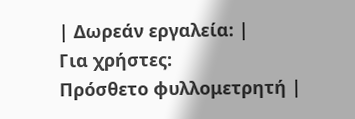| Δωρεάν εργαλεία: |
Για χρήστες:
Πρόσθετο φυλλομετρητή |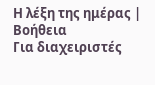Η λέξη της ημέρας |
Βοήθεια
Για διαχειριστές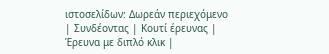ιστοσελίδων: Δωρεάν περιεχόμενο | Συνδέοντας | Κουτί έρευνας | Έρευνα με διπλό κλικ |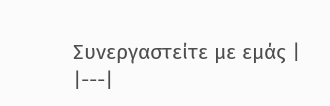Συνεργαστείτε με εμάς |
|---|